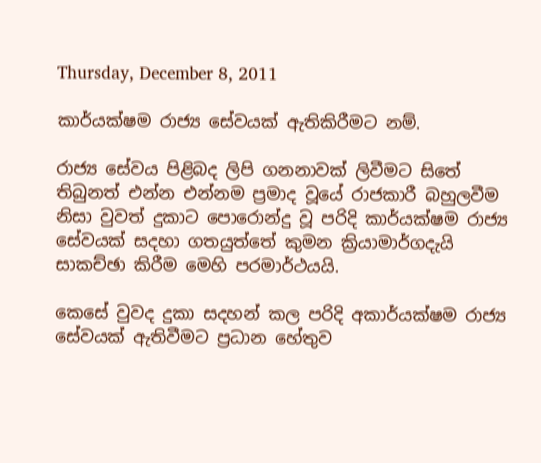Thursday, December 8, 2011

කාර්යක්ෂම රාජ්‍ය සේවයක් ඇතිකිරීමට නම්.

රාජ්‍ය සේවය පිළිබද ලිපි ගනනාවක් ලිවීමට සිතේ තිබුනත් එන්න එන්නම ප්‍රමාද වූයේ රාජකාරී බහුලවීම නිසා වුවත් දුකාට පොරොන්දු වූ පරිදි කාර්යක්ෂම රාජ්‍ය සේවයක් සදහා ගතයුත්තේ කුමන ක්‍රියාමාර්ගදැයි සාකච්ඡා කිරීම මෙහි පරමාර්ථයයි.

කෙසේ වුවද දුකා සදහන් කල පරිදි අකාර්යක්ෂම රාජ්‍ය සේවයක් ඇතිවීමට ප්‍රධාන හේතුව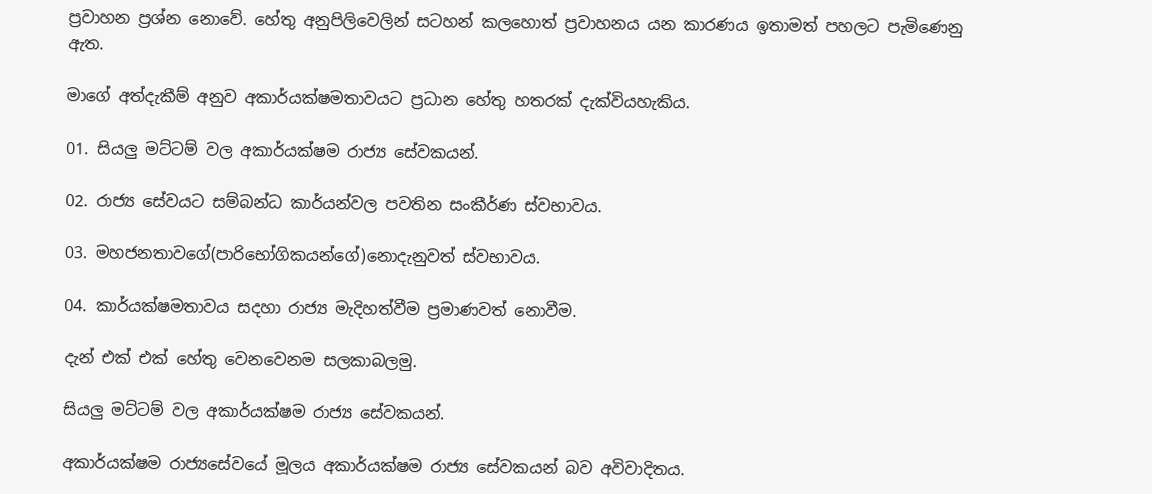ප්‍රවාහන ප්‍රශ්න නොවේ. හේතු අනුපිලිවෙලින් සටහන් කලහොත් ප්‍රවාහනය යන කාරණය ඉතාමත් පහලට පැමිණෙනු ඇත.

මාගේ අත්දැකීම් අනුව අකාර්යක්ෂමතාවයට ප්‍රධාන හේතු හතරක් දැක්වියහැකිය.

01. සියලු මට්ටම් වල අකාර්යක්ෂම රාජ්‍ය සේවකයන්.

02. රාජ්‍ය සේවයට සම්බන්ධ කාර්යන්වල පවතින සංකීර්ණ ස්වභාවය.

03. මහජනතාවගේ(පාරිභෝගිකයන්ගේ)නොදැනුවත් ස්වභාවය.

04. කාර්යක්ෂමතාවය සදහා රාජ්‍ය මැදිහත්වීම ප්‍රමාණවත් නොවීම.

දැන් එක් එක් හේතු වෙනවෙනම සලකාබලමු.

සියලු මට්ටම් වල අකාර්යක්ෂම රාජ්‍ය සේවකයන්.

අකාර්යක්ෂම රාජ්‍යසේවයේ මූලය අකාර්යක්ෂම රාජ්‍ය සේවකයන් බව අවිවාදිතය.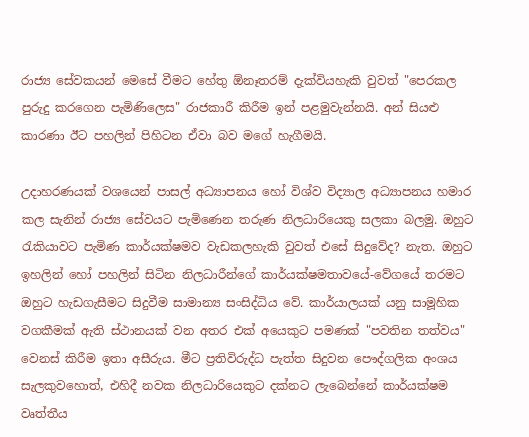රාජ්‍ය සේවකයන් මෙසේ වීමට හේතු ඕනෑතරම් දැක්වියහැකි වුවත් "පෙරකල පුරුදු කරගෙන පැමිණිලෙස" රාජකාරී කිරීම ඉන් පළමුවැන්නයි. අන් සියළු කාරණා ඊට පහලින් පිහිටන ඒවා බව මගේ හැගීමයි.

උදාහරණයක් වශයෙන් පාසල් අධ්‍යාපනය හෝ විශ්ව විද්‍යාල අධ්‍යාපනය හමාර කල සැනින් රාජ්‍ය සේවයට පැමිණෙන තරුණ නිලධාරියෙකු සලකා බලමු. ඔහුට රැකියාවට පැමිණ කාර්යක්ෂමව වැඩකලහැකි වුවත් එසේ සිදුවේද? නැත. ඔහුට ඉහලින් හෝ පහලින් සිටින නිලධාරීන්ගේ කාර්යක්ෂමතාවයේ-වේගයේ තරමට ඔහුට හැඩගැසීමට සිදුවීම සාමාන්‍ය සංසිද්ධිය වේ. කාර්යාලයක් යනු සාමූහික වගකීමක් ඇති ස්ථානයක් වන අතර එක් අයෙකුට පමණක් "පවතින තත්වය" වෙනස් කිරීම ඉතා අසීරුය. මීට ප්‍රතිවිරුද්ධ පැත්ත සිදුවන පෞද්ගලික අංශය සැලකුවහොත්, එහිදී නවක නිලධාරියෙකුට දක්නට ලැබෙන්නේ කාර්යක්ෂම වෘත්තීය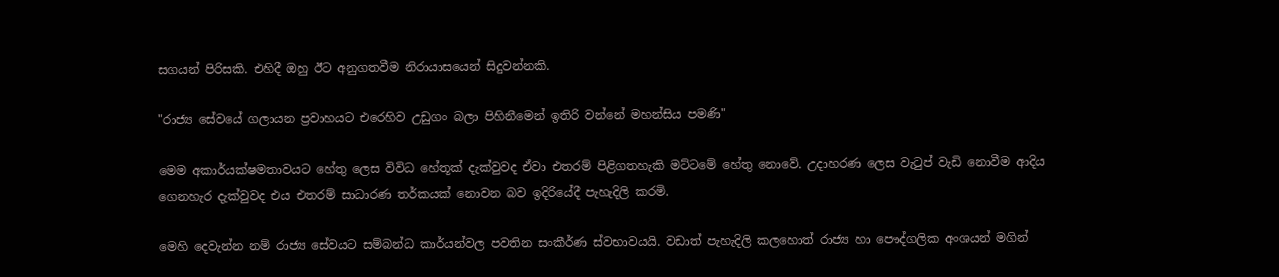සගයන් පිරිසකි. එහිදී ඔහු ඊට අනුගතවීම නිරායාසයෙන් සිදුවන්නකි.

"රාජ්‍ය සේවයේ ගලායන ප්‍රවාහයට එරෙහිව උඩුගං බලා පිහිනීමෙන් ඉතිරි වන්නේ මහන්සිය පමණි"

මෙම අකාර්යක්ෂමතාවයට හේතු ලෙස විවිධ හේතූක් දැක්වුවද ඒවා එතරම් පිළිගතහැකි මට්ටමේ හේතු නොවේ. උදාහරණ ලෙස වැටුප් වැඩි නොවීම ආදිය ගෙනහැර දැක්වුවද එය එතරම් සාධාරණ තර්කයක් නොවන බව ඉදිරියේදී පැහැදිලි කරමි.

මෙහි දෙවැන්න නම් රාජ්‍ය සේවයට සම්බන්ධ කාර්යන්වල පවතින සංකීර්ණ ස්වභාවයයි. වඩාත් පැහැදිලි කලහොත් රාජ්‍ය හා පෞද්ගලික අංශයන් මගින්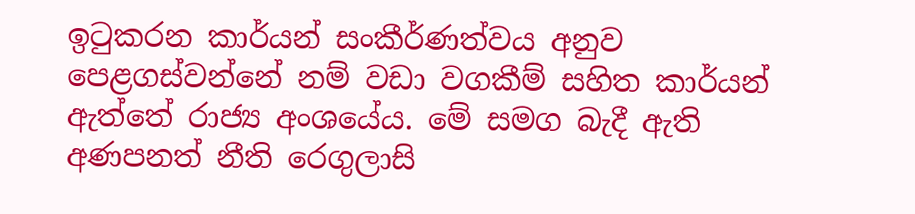ඉටුකරන කාර්යන් සංකීර්ණත්වය අනුව පෙළගස්වන්නේ නම් වඩා වගකීම් සහිත කාර්යන් ඇත්තේ රාජ්‍ය අංශයේය. මේ සමග බැදී ඇති අණපනත් නීති රෙගුලාසි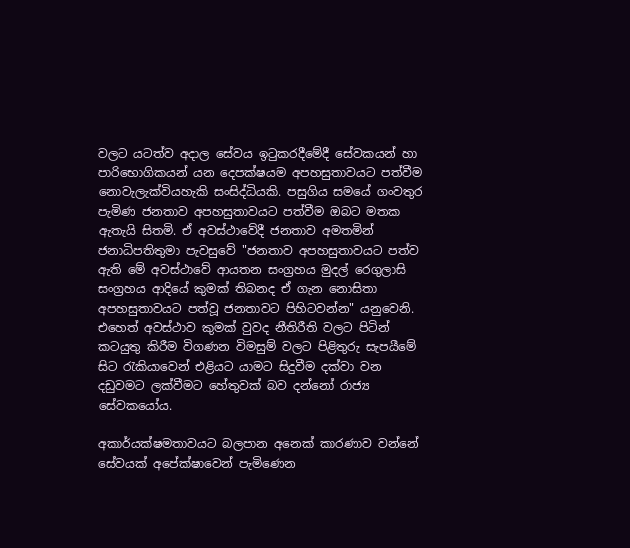වලට යටත්ව අදාල සේවය ඉටුකරදීමේදී සේවකයන් හා පාරිභොගිකයන් යන දෙපක්ෂයම අපහසුතාවයට පත්වීම නොවැලැක්වියහැකි සංසිද්ධියකි. පසුගිය සමයේ ගංවතුර පැමිණ ජනතාව අපහසුතාවයට පත්වීම ඔබට මතක ඇතැයි සිතමි. ඒ අවස්ථාවේදී ජනතාව අමතමින් ජනාධිපතිතුමා පැවසුවේ "ජනතාව අපහසුතාවයට පත්ව ඇති මේ අවස්ථාවේ ආයතන සංග්‍රහය මුදල් රෙගුලාසි සංග්‍රහය ආදියේ කුමක් තිබනද ඒ ගැන නොසිතා අපහසුතාවයට පත්වූ ජනතාවට පිහිටවන්න" යනුවෙනි. එහෙත් අවස්ථාව කුමක් වුවද නීතිරීති වලට පිටින් කටයුතු කිරීම විගණන විමසුම් වලට පිළිතුරු සැපයීමේ සිට රැකියාවෙන් එළියට යාමට සිදුවීම දක්වා වන දඩුවමට ලක්වීමට හේතුවක් බව දන්නෝ රාජ්‍ය සේවකයෝය.

අකාර්යක්ෂමතාවයට බලපාන අනෙක් කාරණාව වන්නේ සේවයක් අපේක්ෂාවෙන් පැමිණෙන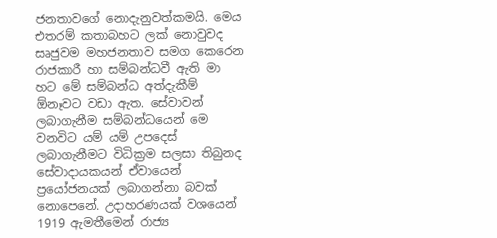ජනතාවගේ නොදැනුවත්කමයි. මෙය එතරම් කතාබහට ලක් නොවුවද සෘජුවම මහජනතාව සමග කෙරෙන රාජකාරී හා සම්බන්ධවී ඇති මා හට මේ සම්බන්ධ අත්දැකීම් ඕනෑවට වඩා ඇත. සේවාවන් ලබාගැනීම සම්බන්ධයෙන් මෙ වනවිට යම් යම් උපදෙස් ලබාගැනීමට විධික්‍රම සලසා තිබුනද සේවාදායකයන් ඒවායෙන් ප්‍රයෝජනයක් ලබාගන්නා බවක් නොපෙනේ. උදාහරණයක් වශයෙන් 1919 ඇමතීමෙන් රාජ්‍ය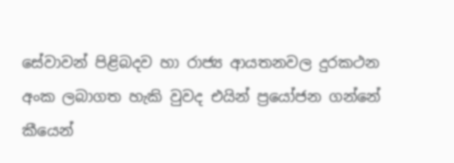සේවාවන් පිළිබදව හා රාජ්‍ය ආයතනවල දුරකථන අංක ලබාගත හැකි වුවද එයින් ප්‍රයෝජන ගන්නේ කීයෙන්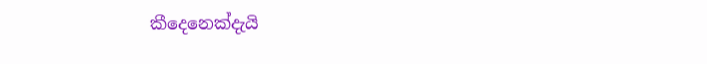කීදෙනෙක්දැයි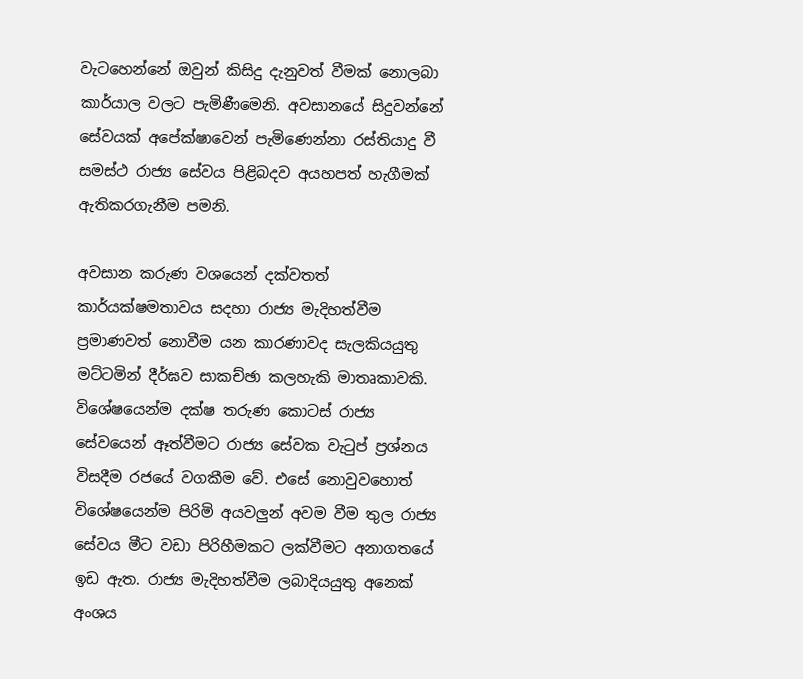වැටහෙන්නේ ඔවුන් කිසිදු දැනුවත් වීමක් නොලබා කාර්යාල වලට පැමිණීමෙනි. අවසානයේ සිදුවන්නේ සේවයක් අපේක්ෂාවෙන් පැමිණෙන්නා රස්තියාදු වී සමස්ථ රාජ්‍ය සේවය පිළිබදව අයහපත් හැගීමක් ඇතිකරගැනීම පමනි.

අවසාන කරුණ වශයෙන් දක්වතත් කාර්යක්ෂමතාවය සදහා රාජ්‍ය මැදිහත්වීම ප්‍රමාණවත් නොවීම යන කාරණාවද සැලකියයුතු මට්ටමින් දීර්ඝව සාකච්ඡා කලහැකි මාතෘකාවකි. විශේෂයෙන්ම දක්ෂ තරුණ කොටස් රාජ්‍ය සේවයෙන් ඈත්වීමට රාජ්‍ය සේවක වැටුප් ප්‍රශ්නය විසදීම රජයේ වගකීම වේ. එසේ නොවුවහොත් විශේෂයෙන්ම පිරිමි අයවලුන් අවම වීම තුල රාජ්‍ය සේවය මීට වඩා පිරිහීමකට ලක්වීමට අනාගතයේ ඉඩ ඇත. රාජ්‍ය මැදිහත්වීම ලබාදියයුතු අනෙක් අංශය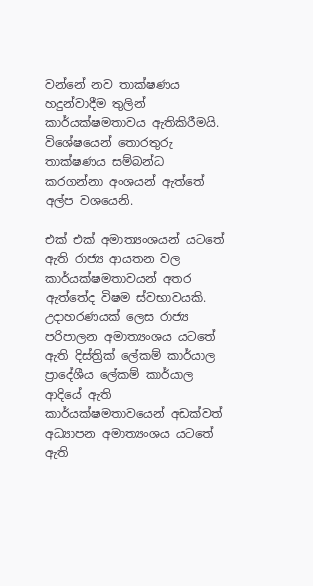වන්නේ නව තාක්ෂණය හදුන්වාදීම තුලින් කාර්යක්ෂමතාවය ඇතිකිරීමයි. විශේෂයෙන් තොරතුරු තාක්ෂණය සම්බන්ධ කරගන්නා අංශයන් ඇත්තේ අල්ප වශයෙනි.

එක් එක් අමාත්‍යංශයන් යටතේ ඇති රාජ්‍ය ආයතන වල කාර්යක්ෂමතාවයන් අතර ඇත්තේද විෂම ස්වභාවයකි. උදාහරණයක් ලෙස රාජ්‍ය පරිපාලන අමාත්‍යංශය යටතේ ඇති දිස්ත්‍රික් ලේකම් කාර්යාල ප්‍රාදේශීය ලේකම් කාර්යාල ආදියේ ඇති කාර්යක්ෂමතාවයෙන් අඩක්වත් අධ්‍යාපන අමාත්‍යංශය යටතේ ඇති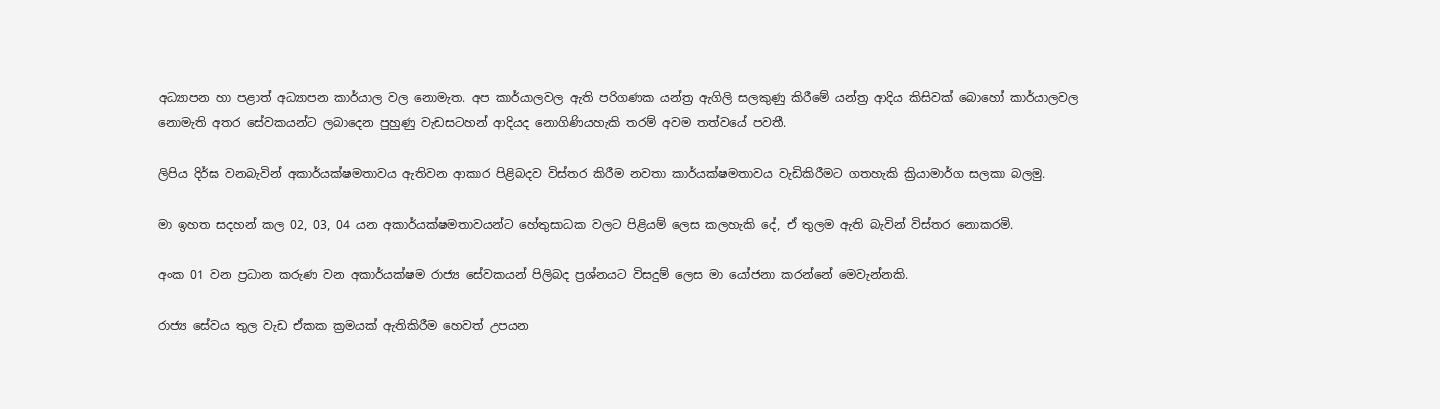අධ්‍යාපන හා පළාත් අධ්‍යාපන කාර්යාල වල නොමැත. අප කාර්යාලවල ඇති පරිගණක යන්ත්‍ර ඇගිලි සලකුණු කිරීමේ යන්ත්‍ර ආදිය කිසිවක් බොහෝ කාර්යාලවල නොමැති අතර සේවකයන්ට ලබාදෙන පුහුණු වැඩසටහන් ආදියද නොගිණියහැකි තරම් අවම තත්වයේ පවතී.

ලිපිය දිර්ඝ වනබැවින් අකාර්යක්ෂමතාවය ඇතිවන ආකාර පිළිබදව විස්තර කිරීම නවතා කාර්යක්ෂමතාවය වැඩිකිරීමට ගතහැකි ක්‍රියාමාර්ග සලකා බලමු.

මා ඉහත සදහන් කල 02, 03, 04 යන අකාර්යක්ෂමතාවයන්ට හේතුසාධක වලට පිළියම් ලෙස කලහැකි දේ, ඒ තුලම ඇති බැවින් විස්තර නොකරමි.

අංක 01 වන ප්‍රධාන කරුණ වන අකාර්යක්ෂම රාජ්‍ය සේවකයන් පිලිබද ප්‍රශ්නයට විසදුම් ලෙස මා යෝජනා කරන්නේ මෙවැන්නකි.

රාජ්‍ය සේවය තුල වැඩ ඒකක ක්‍රමයක් ඇතිකිරීම හෙවත් උපයන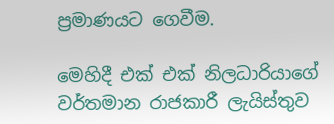ප්‍රමාණයට ගෙවීම.

මෙහිදී එක් එක් නිලධාරියාගේ වර්තමාන රාජකාරී ලැයිස්තුව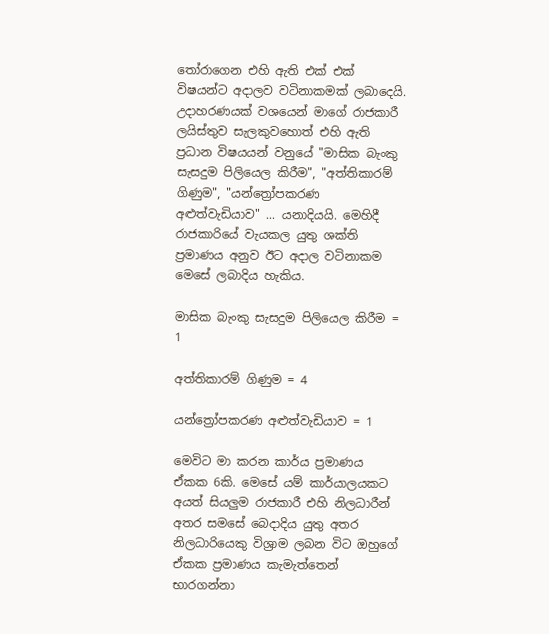තෝරාගෙන එහි ඇති එක් එක් විෂයන්ට අදාලව වටිනාකමක් ලබාදෙයි. උදාහරණයක් වශයෙන් මාගේ රාජකාරී ලයිස්තුව සැලකුවහොත් එහි ඇති ප්‍රධාන විෂයයන් වනුයේ "මාසික බැංකු සැසදුම පිලියෙල කිරීම", "අත්තිකාරම් ගිණුම", "යන්ත්‍රෝපකරණ අළුත්වැඩියාව" ... යනාදියයි. මෙහිදී රාජකාරියේ වැයකල යුතු ශක්ති ප්‍රමාණය අනුව ඊට අදාල වටිනාකම මෙසේ ලබාදිය හැකිය.

මාසික බැංකු සැසදුම පිලියෙල කිරීම = 1

අත්තිකාරම් ගිණුම = 4

යන්ත්‍රෝපකරණ අළුත්වැඩියාව = 1

මෙවිට මා කරන කාර්ය ප්‍රමාණය ඒකක 6කි. මෙසේ යම් කාර්යාලයකට අයත් සියලුම රාජකාරී එහි නිලධාරීන් අතර සමසේ බෙදාදිය යුතු අතර නිලධාරියෙකු විශ්‍රාම ලබන විට ඔහුගේ ඒකක ප්‍රමාණය කැමැත්තෙන් භාරගන්නා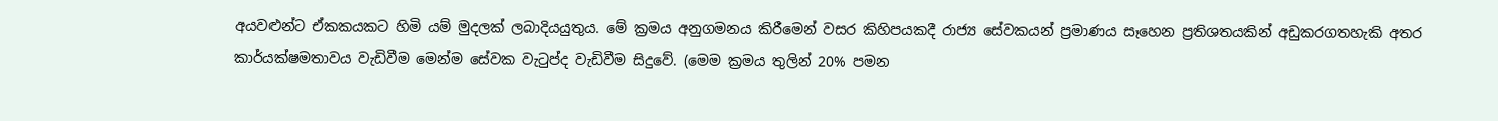අයවළුන්ට ඒකකයකට හිමි යම් මුදලක් ලබාදියයුතුය. මේ ක්‍රමය අනුගමනය කිරීමෙන් වසර කිහිපයකදී රාජ්‍ය සේවකයන් ප්‍රමාණය සෑහෙන ප්‍රතිශතයකින් අඩුකරගතහැකි අතර කාර්යක්ෂමතාවය වැඩිවීම මෙන්ම සේවක වැටුප්ද වැඩිවීම සිදුවේ. (මෙම ක්‍රමය තුලින් 20% පමන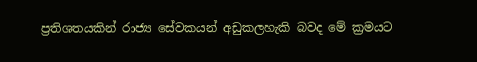ප්‍රතිශතයකින් රාජ්‍ය සේවකයන් අඩුකලහැකි බවද මේ ක්‍රමයට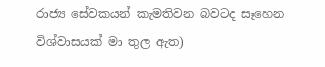රාජ්‍ය සේවකයන් කැමතිවන බවටද සෑහෙන විශ්වාසයක් මා තුල ඇත)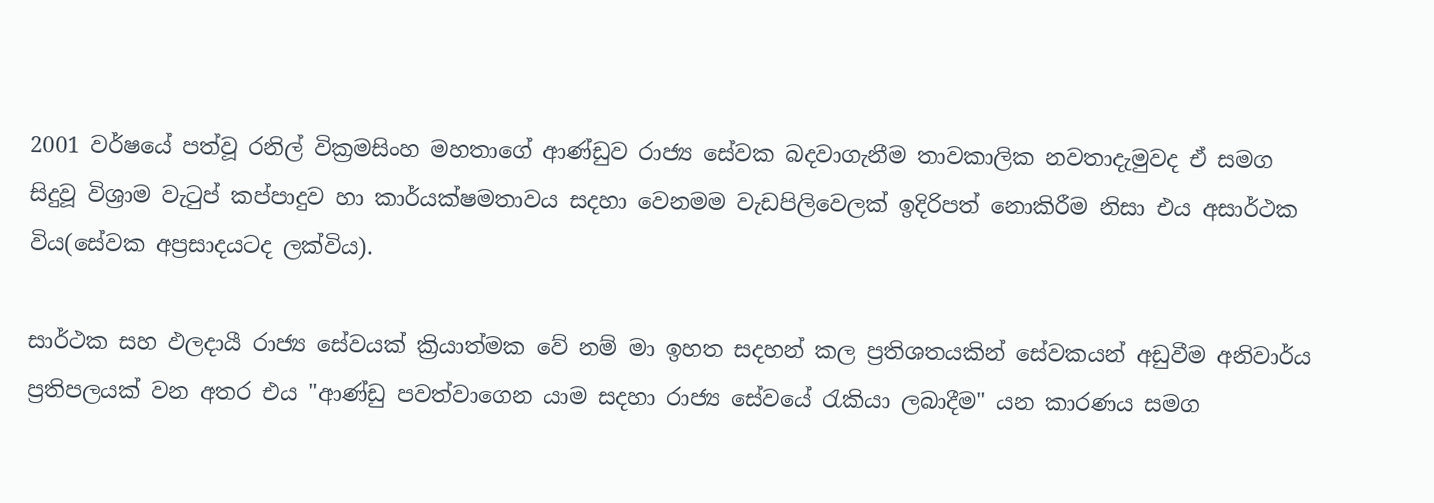2001 වර්ෂයේ පත්වූ රනිල් වික්‍රමසිංහ මහතාගේ ආණ්ඩුව රාජ්‍ය සේවක බදවාගැනීම තාවකාලික නවතාදැමුවද ඒ සමග සිදුවූ විශ්‍රාම වැටුප් කප්පාදුව හා කාර්යක්ෂමතාවය සදහා වෙනමම වැඩපිලිවෙලක් ඉදිරිපත් නොකිරීම නිසා එය අසාර්ථක විය(සේවක අප්‍රසාදයටද ලක්විය).

සාර්ථක සහ ඵලදායී රාජ්‍ය සේවයක් ක්‍රියාත්මක වේ නම් මා ඉහත සදහන් කල ප්‍රතිශතයකින් සේවකයන් අඩුවීම අනිවාර්ය ප්‍රතිපලයක් වන අතර එය "ආණ්ඩු පවත්වාගෙන යාම සදහා රාජ්‍ය සේවයේ රැකියා ලබාදීම" යන කාරණය සමග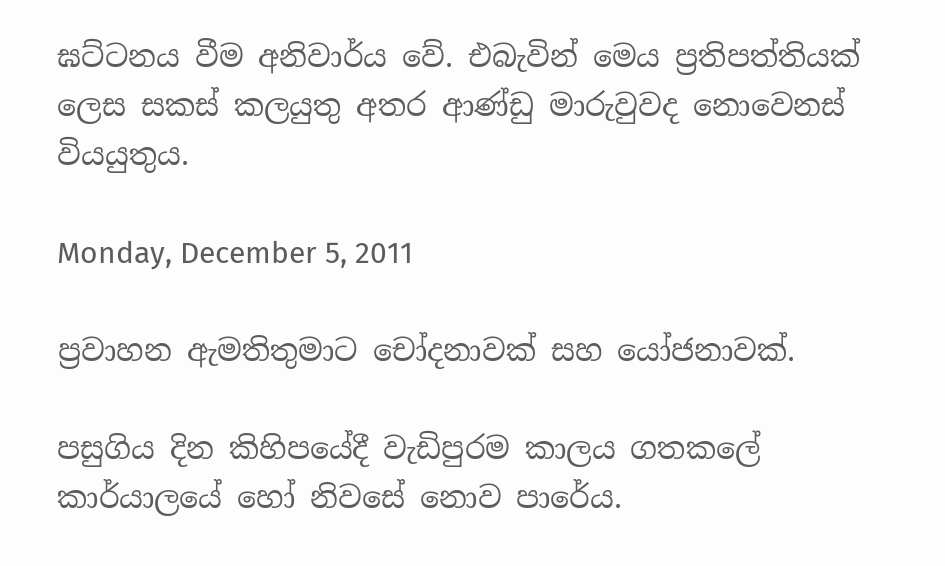ඝට්ටනය වීම අනිවාර්ය වේ. එබැවින් මෙය ප්‍රතිපත්තියක් ලෙස සකස් කලයුතු අතර ආණ්ඩු මාරුවුවද නොවෙනස් වියයුතුය.

Monday, December 5, 2011

ප්‍රවාහන ඇමතිතුමාට චෝදනාවක් සහ යෝජනාවක්.

පසුගිය දින කිහිපයේදී වැඩිපුරම කාලය ගතකලේ කාර්යාලයේ හෝ නිවසේ නොව පාරේය.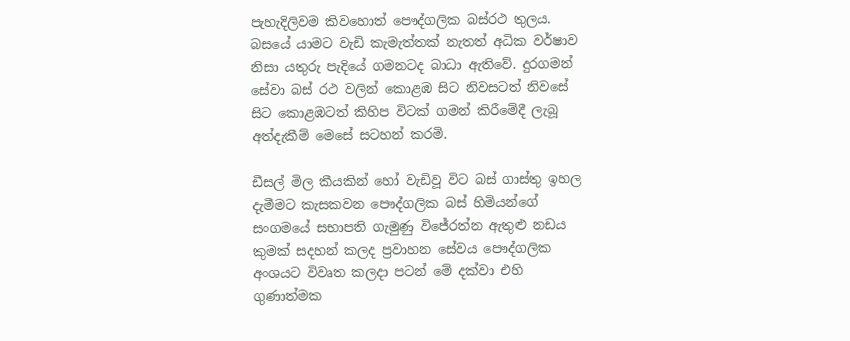පැහැදිලිවම කිවහොත් පෞද්ගලික බස්රථ තුලය. බසයේ යාමට වැඩි කැමැත්තක් නැතත් අධික වර්ෂාව නිසා යතුරු පැදියේ ගමනටද බාධා ඇතිවේ. දුරගමන් සේවා බස් රථ වලින් කොළඹ සිට නිවසටත් නිවසේ සිට කොළඹටත් කිහිප විටක් ගමන් කිරීමේදී ලැබූ අත්දැකීම් මෙසේ සටහන් කරමි.

ඩීසල් මිල කීයකින් හෝ වැඩිවූ විට බස් ගාස්තු ඉහල දැමීමට කැසකවන පෞද්ගලික බස් හිමියන්ගේ සංගමයේ සභාපති ගැමුණු විජේරත්න ඇතුළු නඩය කුමක් සදහන් කලද ප්‍රවාහන සේවය පෞද්ගලික අංශයට විවෘත කලදා පටන් මේ දක්වා එහි ගුණාත්මක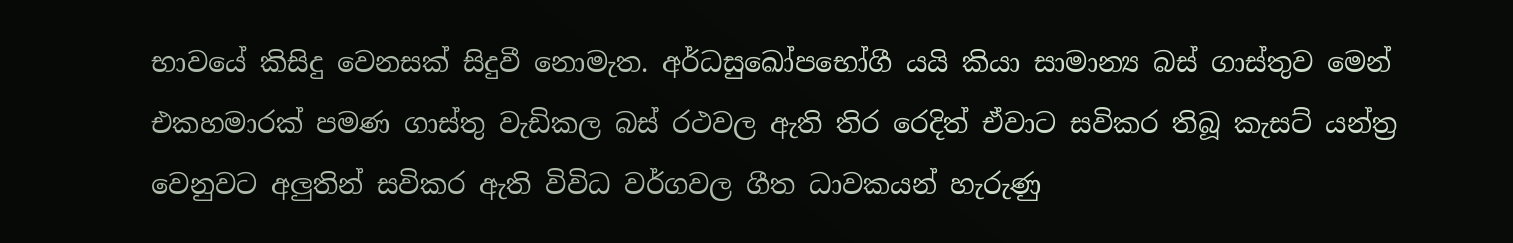භාවයේ කිසිදු වෙනසක් සිදුවී නොමැත. අර්ධසුඛෝපභෝගී යයි කියා සාමාන්‍ය බස් ගාස්තුව මෙන් එකහමාරක් පමණ ගාස්තු වැඩිකල බස් රථවල ඇති තිර රෙදිත් ඒවාට සවිකර තිබූ කැසට් යන්ත්‍ර වෙනුවට අලුතින් සවිකර ඇති විවිධ වර්ගවල ගීත ධාවකයන් හැරුණු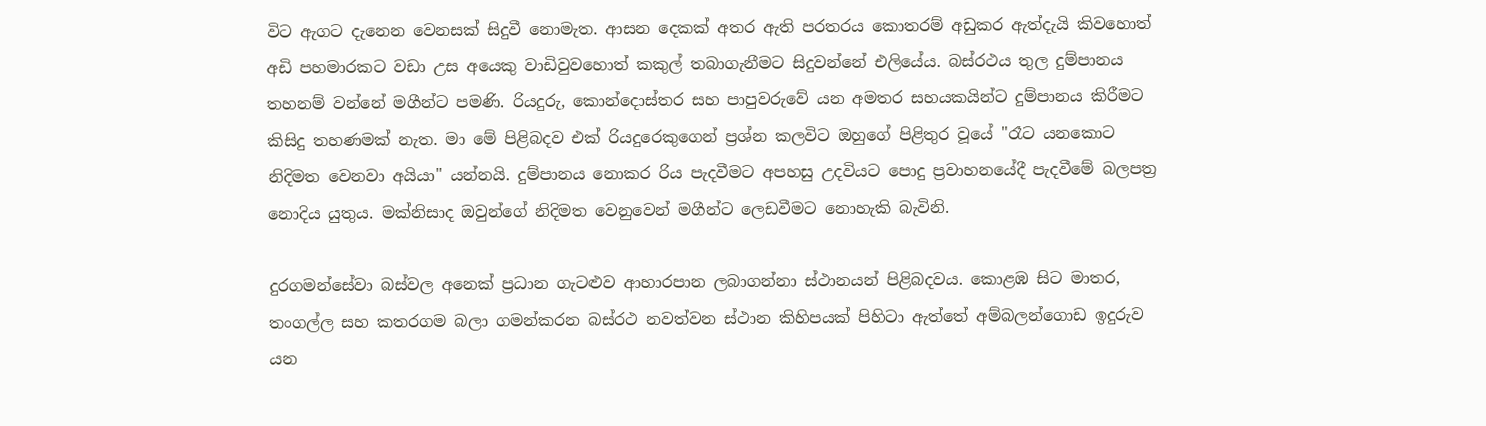විට ඇගට දැනෙන වෙනසක් සිදුවී නොමැත. ආසන දෙකක් අතර ඇති පරතරය කොතරම් අඩුකර ඇත්දැයි කිවහොත් අඩි පහමාරකට වඩා උස අයෙකු වාඩිවුවහොත් කකුල් තබාගැනීමට සිදුවන්නේ එලියේය. බස්රථය තුල දුම්පානය තහනම් වන්නේ මගීන්ට පමණි. රියදුරු, කොන්දොස්තර සහ පාපුවරුවේ යන අමතර සහයකයින්ට දුම්පානය කිරීමට කිසිදු තහණමක් නැත. මා මේ පිළිබදව එක් රියදුරෙකුගෙන් ප්‍රශ්න කලවිට ඔහුගේ පිළිතුර වූයේ "රෑට යනකොට නිදිමත වෙනවා අයියා" යන්නයි. දුම්පානය නොකර රිය පැදවීමට අපහසු උදවියට පොදු ප්‍රවාහනයේදී පැදවීමේ බලපත්‍ර නොදිය යුතුය. මක්නිසාද ඔවුන්ගේ නිදිමත වෙනුවෙන් මගීන්ට ලෙඩවීමට නොහැකි බැවිනි.

දුරගමන්සේවා බස්වල අනෙක් ප්‍රධාන ගැටළුව ආහාරපාන ලබාගන්නා ස්ථානයන් පිළිබදවය. කොළඹ සිට මාතර, තංගල්ල සහ කතරගම බලා ගමන්කරන බස්රථ නවත්වන ස්ථාන කිහිපයක් පිහිටා ඇත්තේ අම්බලන්ගොඩ ඉදුරුව යන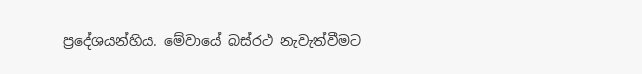ප්‍රදේශයන්හිය. මේවායේ බස්රථ නැවැත්වීමට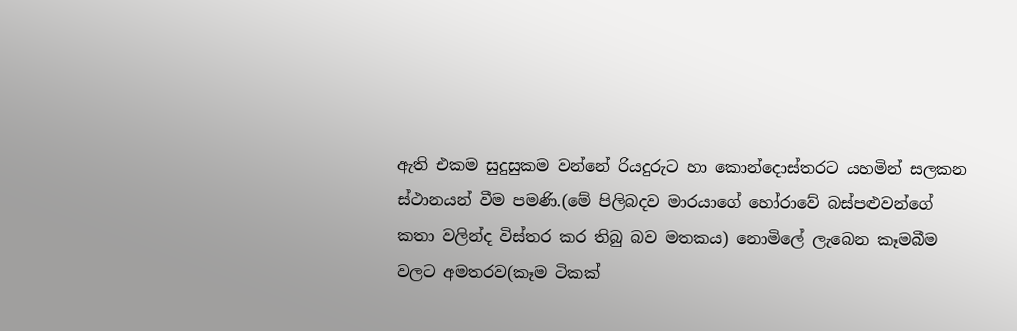ඇති එකම සුදුසුකම වන්නේ රියදුරුට හා කොන්දොස්තරට යහමින් සලකන ස්ථානයන් වීම පමණි.(මේ පිලිබදව මාරයාගේ හෝරාවේ බස්පළුවන්ගේ කතා වලින්ද විස්තර කර තිබු බව මතකය) නොමිලේ ලැබෙන කෑමබීම වලට අමතරව(කෑම ටිකක්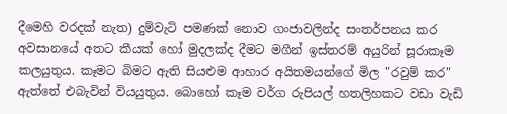දීමෙහි වරදක් නැත) දුම්වැටි පමණක් නොව ගංජාවලින්ද සංතර්පනය කර අවසානයේ අතට කීයක් හෝ මුදලක්ද දීමට මගීන් ඉස්තරම් අයුරින් සූරාකෑම කලයුතුය. කෑමට බිමට ඇති සියළුම ආහාර අයිතමයන්ගේ මිල "රවුම් කර" ඇත්තේ එබැවින් වියයුතුය. බොහෝ කෑම වර්ග රුපියල් හතලිහකට වඩා වැඩි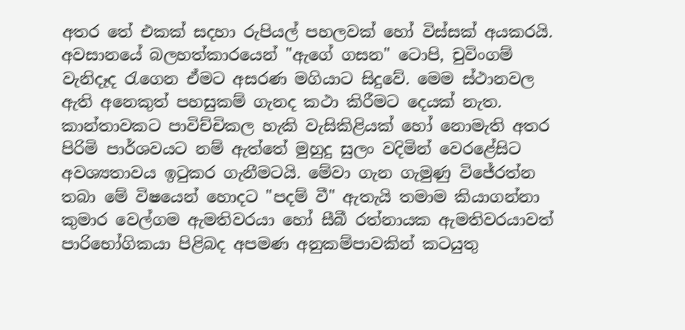අතර තේ එකක් සදහා රුපියල් පහලවක් හෝ විස්සක් අයකරයි. අවසානයේ බලහත්කාරයෙන් "ඇගේ ගසන" ටොපි, චුවිංගම් වැනිදෑද රැගෙන ඒමට අසරණ මගියාට සිදුවේ. මෙම ස්ථානවල ඇති අනෙකුත් පහසුකම් ගැනද කථා කිරීමට දෙයක් නැත. කාන්තාවකට පාවිච්චිකල හැකි වැසිකිළියක් හෝ නොමැති අතර පිරිමි පාර්ශවයට නම් ඇත්තේ මුහුදු සුලං වදිමින් වෙරළේසිට අවශ්‍යතාවය ඉටුකර ගැනීමටයි. මේවා ගැන ගැමුණු විජේරත්න තබා මේ විෂයෙන් හොදට "පදම් වී" ඇතැයි තමාම කියාගන්නා කුමාර වෙල්ගම ඇමතිවරයා හෝ සීබී රත්නායක ඇමතිවරයාවත් පාරිභෝගිකයා පිළිබද අපමණ අනුකම්පාවකින් කටයුතු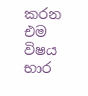කරන එම විෂය භාර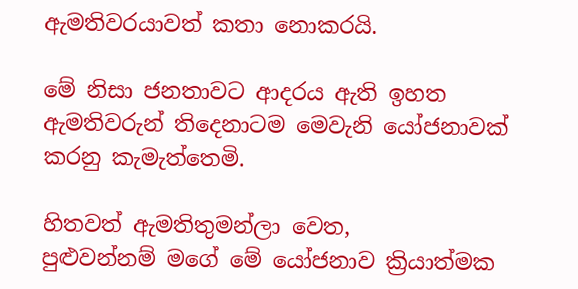ඇමතිවරයාවත් කතා නොකරයි.

මේ නිසා ජනතාවට ආදරය ඇති ඉහත ඇමතිවරුන් තිදෙනාටම මෙවැනි යෝජනාවක් කරනු කැමැත්තෙමි.

හිතවත් ඇමතිතුමන්ලා වෙත,
පුළුවන්නම් මගේ මේ යෝජනාව ක්‍රියාත්මක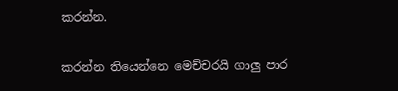කරන්න.

කරන්න තියෙන්නෙ මෙච්චරයි ගාලු පාර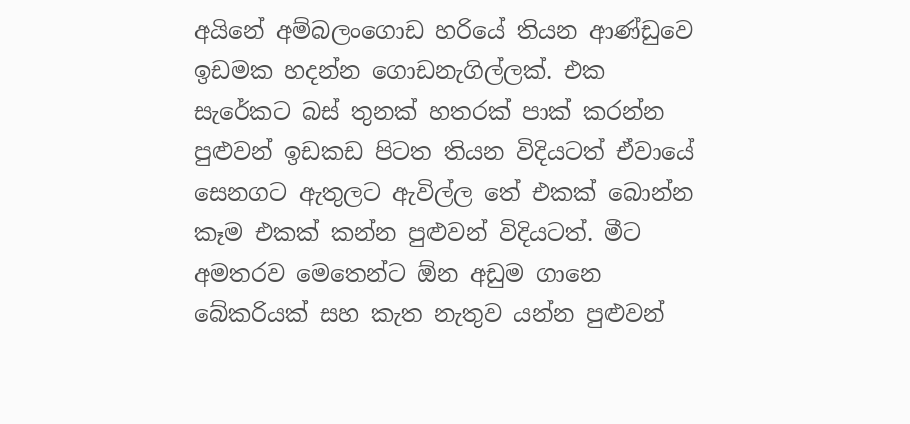අයිනේ අම්බලංගොඩ හරියේ තියන ආණ්ඩුවෙ ඉඩමක හදන්න ගොඩනැගිල්ලක්. එක සැරේකට බස් තුනක් හතරක් පාක් කරන්න පුළුවන් ඉඩකඩ පිටත තියන විදියටත් ඒවායේ සෙනගට ඇතුලට ඇවිල්ල තේ එකක් බොන්න කෑම එකක් කන්න පුළුවන් විදියටත්. මීට අමතරව මෙතෙන්ට ඕන අඩුම ගානෙ බේකරියක් සහ කැත නැතුව යන්න පුළුවන්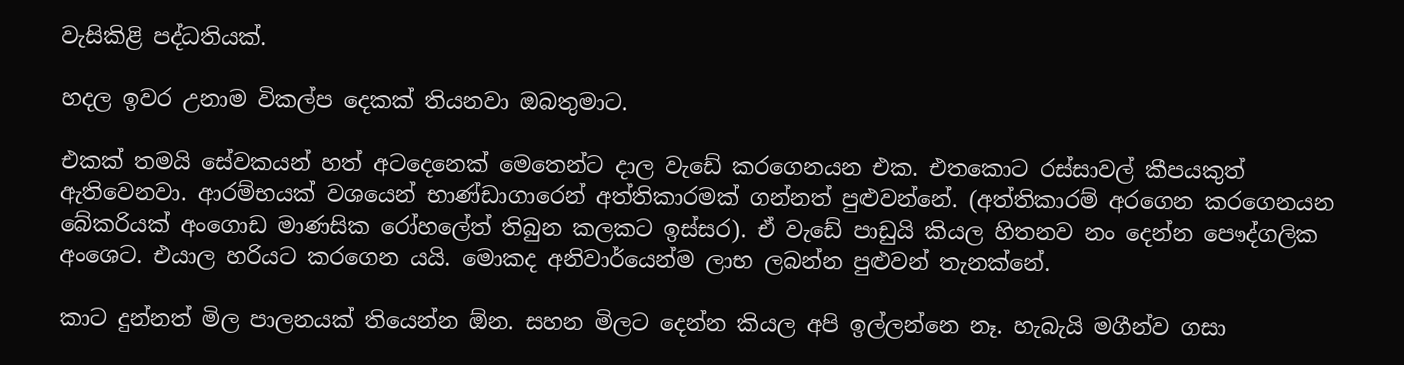වැසිකිළි පද්ධතියක්.

හදල ඉවර උනාම විකල්ප දෙකක් තියනවා ඔබතුමාට.

එකක් තමයි සේවකයන් හත් අටදෙනෙක් මෙතෙන්ට දාල වැඩේ කරගෙනයන එක. එතකොට රස්සාවල් කීපයකුත් ඇතිවෙනවා. ආරම්භයක් වශයෙන් භාණ්ඩාගාරෙන් අත්තිකාරමක් ගන්නත් පුළුවන්නේ. (අත්තිකාරම් අරගෙන කරගෙනයන බේකරියක් අංගොඩ මාණසික රෝහලේත් තිබුන කලකට ඉස්සර). ඒ වැඩේ පාඩුයි කියල හිතනව නං දෙන්න පෞද්ගලික අංශෙට. එයාල හරියට කරගෙන යයි. මොකද අනිවාර්යෙන්ම ලාභ ලබන්න පුළුවන් තැනක්නේ.

කාට දුන්නත් මිල පාලනයක් තියෙන්න ඕන. සහන මිලට දෙන්න කියල අපි ඉල්ලන්නෙ නෑ. හැබැයි මගීන්ව ගසා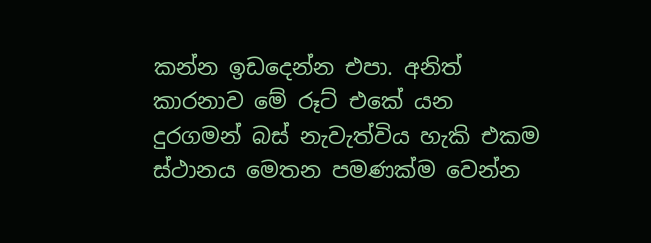කන්න ඉඩදෙන්න එපා. අනිත් කාරනාව මේ රූට් එකේ යන දුරගමන් බස් නැවැත්විය හැකි එකම ස්ථානය මෙතන පමණක්ම වෙන්න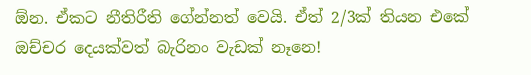ඕන. ඒකට නීතිරීති ගේන්නත් වෙයි. ඒත් 2/3ක් තියන එකේ ඔච්චර දෙයක්වත් බැරිනං වැඩක් නෑනෙ!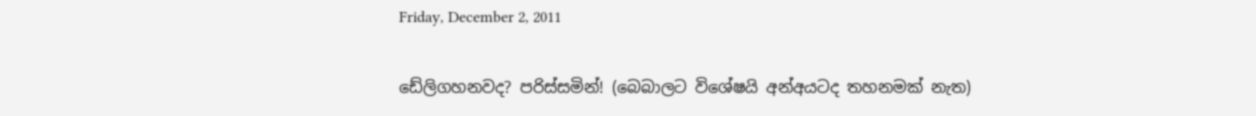Friday, December 2, 2011

ඩේලිගහනවද? පරිස්සමින්! (බෙබාලට විශේෂයි අන්අයටද තහනමක් නැත)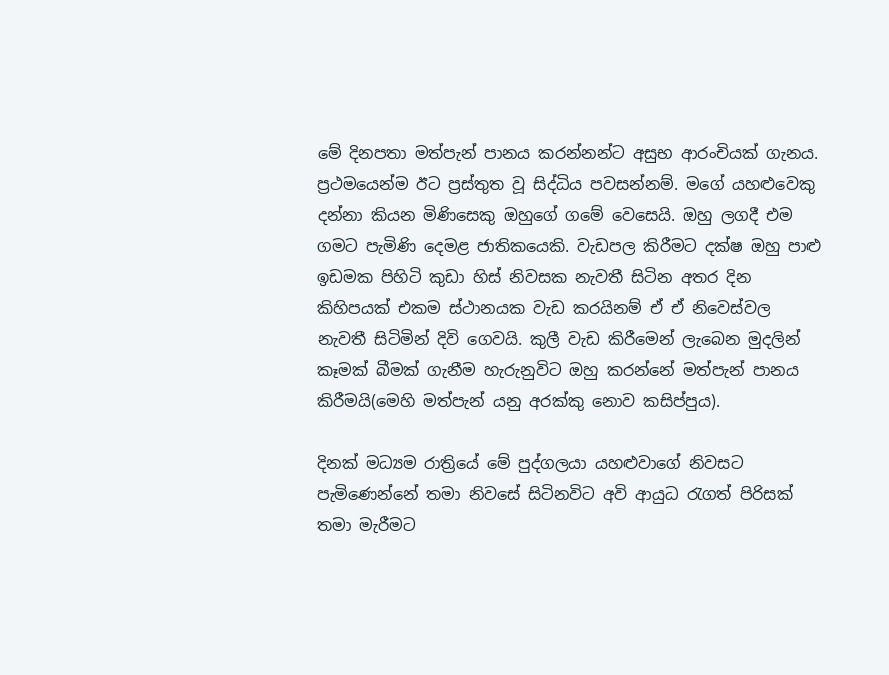මේ දිනපතා මත්පැන් පානය කරන්නන්ට අසුභ ආරංචියක් ගැනය. ප්‍රථමයෙන්ම ඊට ප්‍රස්තුත වූ සිද්ධිය පවසන්නම්. මගේ යහළුවෙකු දන්නා කියන මිණිසෙකු ඔහුගේ ගමේ වෙසෙයි. ඔහු ලගදී එම ගමට පැමිණි දෙමළ ජාතිකයෙකි. වැඩපල කිරීමට දක්ෂ ඔහු පාළු ඉඩමක පිහිටි කුඩා හිස් නිවසක නැවතී සිටින අතර දින කිහිපයක් එකම ස්ථානයක වැඩ කරයිනම් ඒ ඒ නිවෙස්වල නැවතී සිටිමින් දිවි ගෙවයි. කුලී වැඩ කිරීමෙන් ලැබෙන මුදලින් කෑමක් බීමක් ගැනීම හැරුනුවිට ඔහු කරන්නේ මත්පැන් පානය කිරීමයි(මෙහි මත්පැන් යනු අරක්කු නොව කසිප්පුය).

දිනක් මධ්‍යම රාත්‍රියේ මේ පුද්ගලයා යහළුවාගේ නිවසට පැමිණෙන්නේ තමා නිවසේ සිටිනවිට අවි ආයුධ රැගත් පිරිසක් තමා මැරීමට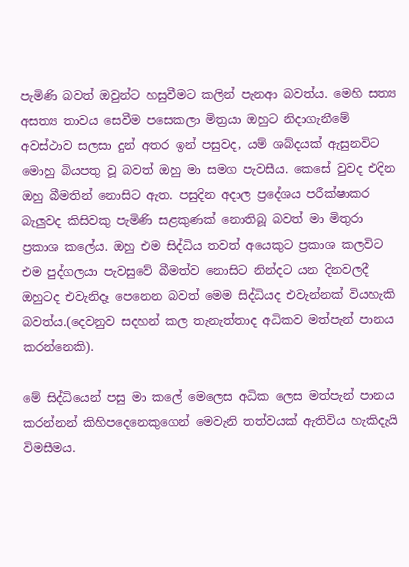පැමිණි බවත් ඔවුන්ට හසුවීමට කලින් පැනආ බවත්ය. මෙහි සත්‍ය අසත්‍ය තාවය සෙවීම පසෙකලා මිත්‍රයා ඔහුට නිදාගැනීමේ අවස්ථාව සලසා දුන් අතර ඉන් පසුවද, යම් ශබ්දයක් ඇසුනවිට මොහු බියපතු වූ බවත් ඔහු මා සමග පැවසීය. කෙසේ වුවද එදින ඔහු බීමතින් නොසිට ඇත. පසුදින අදාල ප්‍රදේශය පරීක්ෂාකර බැලුවද කිසිවකු පැමිණි සළකුණක් නොතිබූ බවත් මා මිතුරා ප්‍රකාශ කලේය. ඔහු එම සිද්ධිය තවත් අයෙකුට ප්‍රකාශ කලවිට එම පුද්ගලයා පැවසුවේ බීමත්ව නොසිට නින්දට යන දිනවලදී ඔහුටද එවැනිදෑ පෙනෙන බවත් මෙම සිද්ධියද එවැන්නක් වියහැකි බවත්ය.(දෙවනුව සදහන් කල තැනැත්තාද අධිකව මත්පැන් පානය කරන්නෙකි).

මේ සිද්ධියෙන් පසු මා කලේ මෙලෙස අධික ලෙස මත්පැන් පානය කරන්නන් කිහිපදෙනෙකුගෙන් මෙවැනි තත්වයක් ඇතිවිය හැකිදැයි විමසීමය.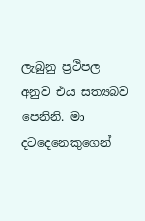ලැබුනු ප්‍රථිපල අනුව එය සත්‍යබව පෙනිනි. මා දටදෙනෙකුගෙන්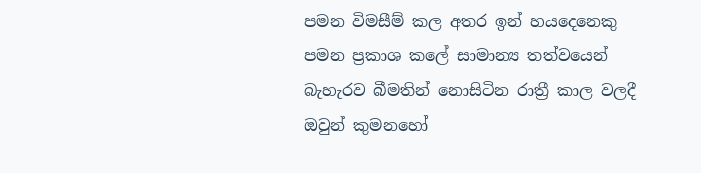පමන විමසීම් කල අතර ඉන් හයදෙනෙකු පමන ප්‍රකාශ කලේ සාමාන්‍ය තත්වයෙන් බැහැරව බීමතින් නොසිටින රාත්‍රී කාල වලදී ඔවුන් කුමනහෝ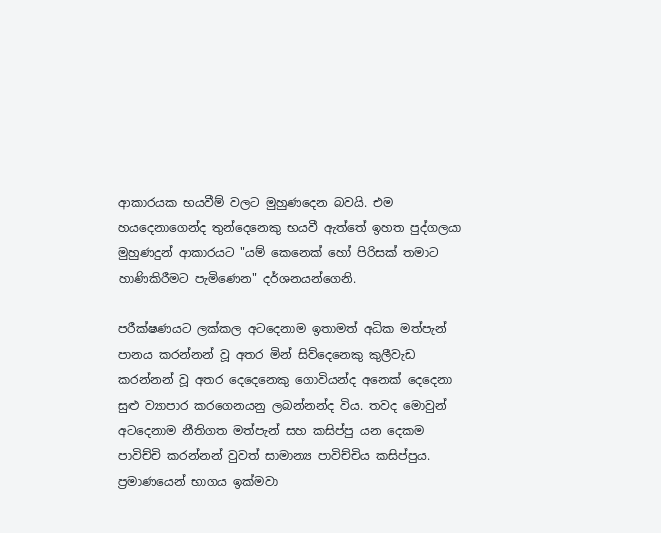ආකාරයක භයවීම් වලට මුහුණදෙන බවයි. එම හයදෙනාගෙන්ද තුන්දෙනෙකු භයවී ඇත්තේ ඉහත පුද්ගලයා මුහුණදුන් ආකාරයට "යම් කෙනෙක් හෝ පිරිසක් තමාට හාණිකිරීමට පැමිණෙන" දර්ශනයන්ගෙනි.

පරීක්ෂණයට ලක්කල අටදෙනාම ඉතාමත් අධික මත්පැන් පානය කරන්නන් වූ අතර මින් සිව්දෙනෙකු කුලීවැඩ කරන්නන් වූ අතර දෙදෙනෙකු ගොවියන්ද අනෙක් දෙදෙනා සුළු ව්‍යාපාර කරගෙනයනු ලබන්නන්ද විය. තවද මොවුන් අටදෙනාම නීතිගත මත්පැන් සහ කසිප්පු යන දෙකම පාවිච්චි කරන්නන් වුවත් සාමාන්‍ය පාවිච්චිය කසිප්පුය. ප්‍රමාණයෙන් භාගය ඉක්මවා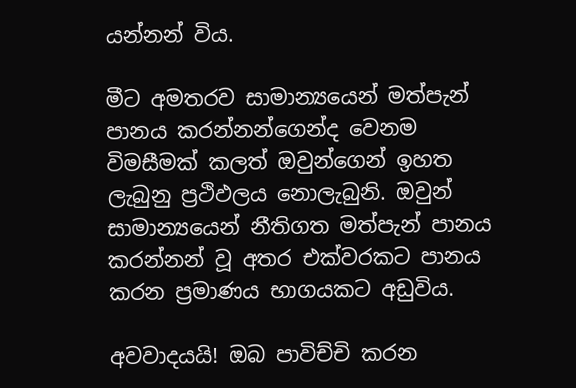යන්නන් විය.

මීට අමතරව සාමාන්‍යයෙන් මත්පැන් පානය කරන්නන්ගෙන්ද වෙනම විමසීමක් කලත් ඔවුන්ගෙන් ඉහත ලැබුනු ප්‍රථිඵලය නොලැබුනි. ඔවුන් සාමාන්‍යයෙන් නීතිගත මත්පැන් පානය කරන්නන් වූ අතර එක්වරකට පානය කරන ප්‍රමාණය භාගයකට අඩුවිය.

අවවාදයයි! ඔබ පාවිච්චි කරන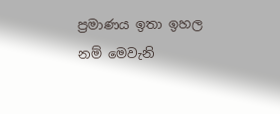ප්‍රමාණය ඉතා ඉහල නම් මෙවැනි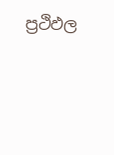ප්‍රථිඵල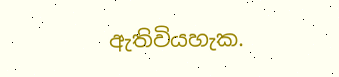ඇතිවියහැක.